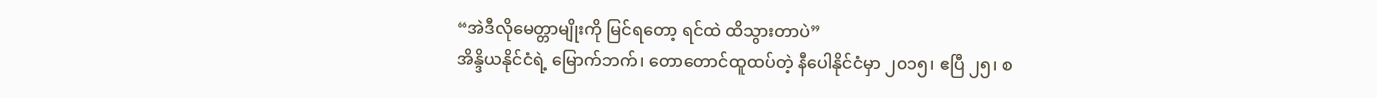“အဲဒီလိုမေတ္တာမျိုးကို မြင်ရတော့ ရင်ထဲ ထိသွားတာပဲ”
အိန္ဒိယနိုင်ငံရဲ့ မြောက်ဘက်၊ တောတောင်ထူထပ်တဲ့ နီပေါနိုင်ငံမှာ ၂၀၁၅၊ ဧပြီ ၂၅၊ စ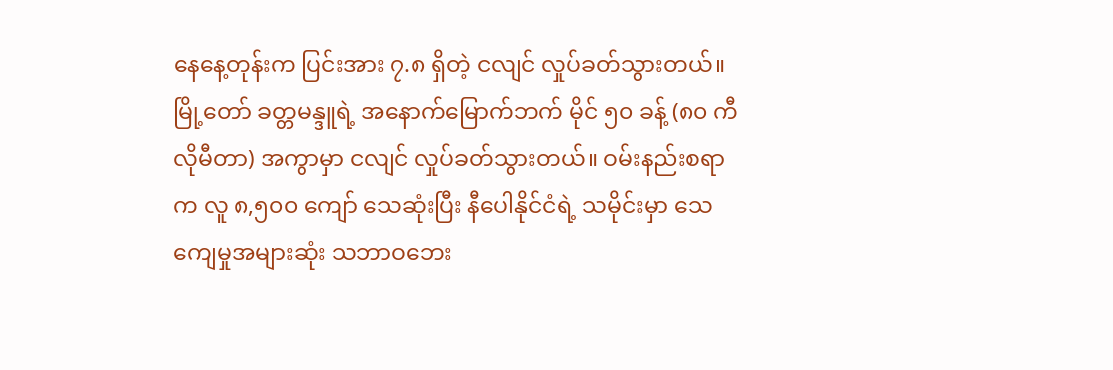နေနေ့တုန်းက ပြင်းအား ၇.၈ ရှိတဲ့ ငလျင် လှုပ်ခတ်သွားတယ်။ မြို့တော် ခတ္တမန္ဒူရဲ့ အနောက်မြောက်ဘက် မိုင် ၅၀ ခန့် (၈၀ ကီလိုမီတာ) အကွာမှာ ငလျင် လှုပ်ခတ်သွားတယ်။ ဝမ်းနည်းစရာက လူ ၈,၅၀၀ ကျော် သေဆုံးပြီး နီပေါနိုင်ငံရဲ့ သမိုင်းမှာ သေကျေမှုအများဆုံး သဘာဝဘေး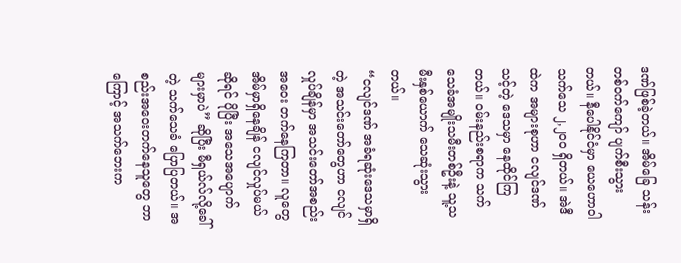ဒဏ်ဖြစ်ခဲ့တယ်။ အိမ်ခြေ သန်းတစ်ဝက်ကျော် ပျက်စီးသွားတယ်။ နီပေါနိုင်ငံမှာ ယေဟောဝါသက်သေ ၂,၂၀၀ ရှိတယ်။ အဲဒီထဲက အများစုဟာ ငလျင်ဒဏ်သင့်တဲ့ ဒေသမှာ နေထိုင်ကြတယ်။ ဝမ်းနည်းစရာက သက်သေခံအမျိုးသမီးတစ်ဦးနဲ့ သူ့သမီးနှစ်ယောက် သေဆုံးသွားတယ်။
“ငလျင်ဒဏ် အခံရဆုံးဒေသမှာရှိတဲ့ အသင်းတော်တွေဟာ ငလျင်လှုပ်ချိန်မှာ အသင်းတော်အစည်းအဝေး တက်နေကြတာ။ လူတွေ အိမ်မှာရှိနေချိန် ငလျင်လှုပ်မယ်ဆိုရင် ပိုပြီး အသေအပျောက်များမှာပဲ” ဆိုပြီး မီရှယ်လ်လို့ခေါ်တဲ့ သက်သေခံ ပြောပြတယ်။ အစည်းအဝေးတက်နေသူတွေ ဘာကြောင့် အသက်ဘေးက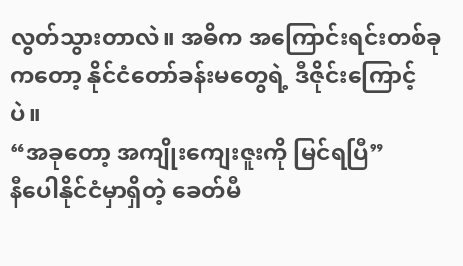လွတ်သွားတာလဲ။ အဓိက အကြောင်းရင်းတစ်ခုကတော့ နိုင်ငံတော်ခန်းမတွေရဲ့ ဒီဇိုင်းကြောင့်ပဲ။
“အခုတော့ အကျိုးကျေးဇူးကို မြင်ရပြီ”
နီပေါနိုင်ငံမှာရှိတဲ့ ခေတ်မီ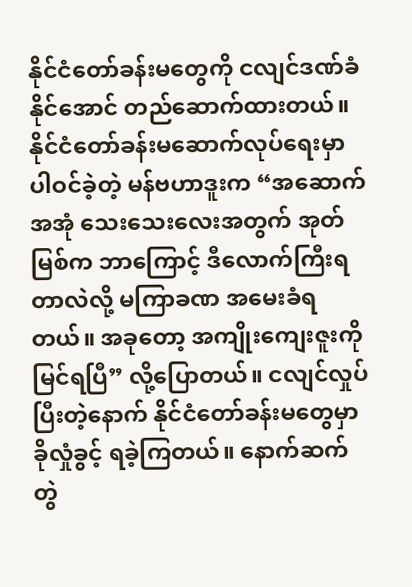နိုင်ငံတော်ခန်းမတွေကို ငလျင်ဒဏ်ခံနိုင်အောင် တည်ဆောက်ထားတယ်။ နိုင်ငံတော်ခန်းမဆောက်လုပ်ရေးမှာ ပါဝင်ခဲ့တဲ့ မန်ဗဟာဒူးက “အဆောက်အအုံ သေးသေးလေးအတွက် အုတ်မြစ်က ဘာကြောင့် ဒီလောက်ကြီးရတာလဲလို့ မကြာခဏ အမေးခံရတယ်။ အခုတော့ အကျိုးကျေးဇူးကို မြင်ရပြီ” လို့ပြောတယ်။ ငလျင်လှုပ်ပြီးတဲ့နောက် နိုင်ငံတော်ခန်းမတွေမှာ ခိုလှုံခွင့် ရခဲ့ကြတယ်။ နောက်ဆက်တွဲ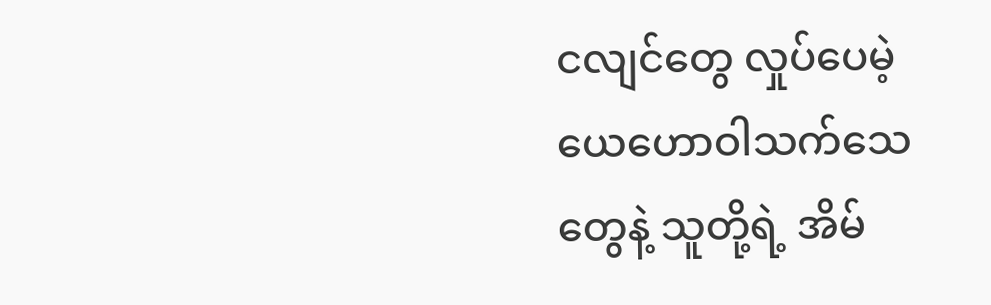ငလျင်တွေ လှုပ်ပေမဲ့ ယေဟောဝါသက်သေတွေနဲ့ သူတို့ရဲ့ အိမ်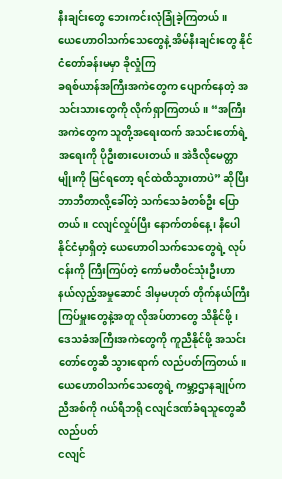နီးချင်းတွေ ဘေးကင်းလုံခြုံခဲ့ကြတယ်။
ယေဟောဝါသက်သေတွေနဲ့ အိမ်နီးချင်းတွေ နိုင်ငံတော်ခန်းမမှာ ခိုလှုံကြ
ခရစ်ယာန်အကြီးအကဲတွေက ပျောက်နေတဲ့ အသင်းသားတွေကို လိုက်ရှာကြတယ်။ “အကြီးအကဲတွေက သူတို့အရေးထက် အသင်းတော်ရဲ့အရေးကို ပိုဦးစားပေးတယ်။ အဲဒီလိုမေတ္တာမျိုးကို မြင်ရတော့ ရင်ထဲထိသွားတာပဲ” ဆိုပြီး ဘာဘီတာလို့ခေါ်တဲ့ သက်သေခံတစ်ဦး ပြောတယ်။ ငလျင်လှုပ်ပြီး နောက်တစ်နေ့၊ နီပေါနိုင်ငံမှာရှိတဲ့ ယေဟောဝါသက်သေတွေရဲ့ လုပ်ငန်းကို ကြီးကြပ်တဲ့ ကော်မတီဝင်သုံးဦးဟာ နယ်လှည့်အမှုဆောင် ဒါမှမဟုတ် တိုက်နယ်ကြီးကြပ်မှူးတွေနဲ့အတူ လိုအပ်တာတွေ သိနိုင်ဖို့၊ ဒေသခံအကြီးအကဲတွေကို ကူညီနိုင်ဖို့ အသင်းတော်တွေဆီ သွားရောက် လည်ပတ်ကြတယ်။
ယေဟောဝါသက်သေတွေရဲ့ ကမ္ဘာ့ဌာနချုပ်က ညီအစ်ကို ဂယ်ရီဘရို ငလျင်ဒဏ်ခံရသူတွေဆီ လည်ပတ်
ငလျင်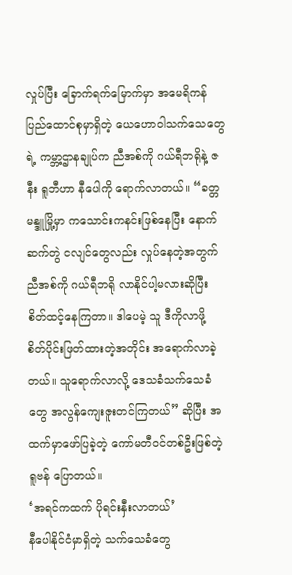လှုပ်ပြီး ခြောက်ရက်မြောက်မှာ အမေရိကန်ပြည်ထောင်စုမှာရှိတဲ့ ယေဟောဝါသက်သေတွေရဲ့ ကမ္ဘာ့ဌာနချုပ်က ညီအစ်ကို ဂယ်ရီဘရိုနဲ့ ဇနီး ရူဘီဟာ နီပေါကို ရောက်လာတယ်။ “ခတ္တမန္ဒူမြို့မှာ ကသောင်းကနင်းဖြစ်နေပြီး နောက်ဆက်တွဲ ငလျင်တွေလည်း လှုပ်နေတဲ့အတွက် ညီအစ်ကို ဂယ်ရီဘရို လာနိုင်ပါ့မလားဆိုပြီး စိတ်ထင့်နေကြတာ။ ဒါပေမဲ့ သူ ဒီကိုလာဖို့ စိတ်ပိုင်းဖြတ်ထားတဲ့အတိုင်း အရောက်လာခဲ့တယ်။ သူရောက်လာလို့ ဒေသခံသက်သေခံတွေ အလွန်ကျေးဇူးတင်ကြတယ်” ဆိုပြီး အထက်မှာဖော်ပြခဲ့တဲ့ ကော်မတီဝင်တစ်ဦးဖြစ်တဲ့ ရူဗန် ပြောတယ်။
‘အရင်ကထက် ပိုရင်းနှီးလာတယ်’
နီပေါနိုင်ငံမှာရှိတဲ့ သက်သေခံတွေ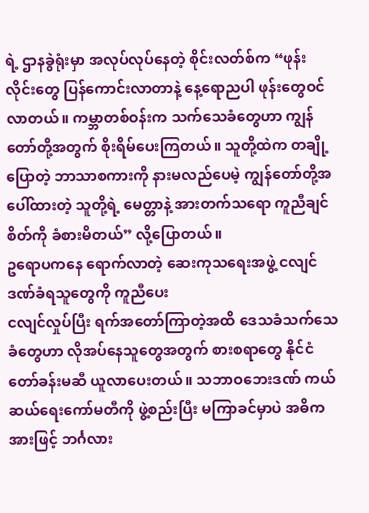ရဲ့ ဌာနခွဲရုံးမှာ အလုပ်လုပ်နေတဲ့ စိုင်းလတ်စ်က “ဖုန်းလိုင်းတွေ ပြန်ကောင်းလာတာနဲ့ နေ့ရောညပါ ဖုန်းတွေဝင်လာတယ်။ ကမ္ဘာတစ်ဝန်းက သက်သေခံတွေဟာ ကျွန်တော်တို့အတွက် စိုးရိမ်ပေးကြတယ်။ သူတို့ထဲက တချို့ပြောတဲ့ ဘာသာစကားကို နားမလည်ပေမဲ့ ကျွန်တော်တို့အပေါ်ထားတဲ့ သူတို့ရဲ့ မေတ္တာနဲ့ အားတက်သရော ကူညီချင်စိတ်ကို ခံစားမိတယ်” လို့ပြောတယ်။
ဥရောပကနေ ရောက်လာတဲ့ ဆေးကုသရေးအဖွဲ့ ငလျင်ဒဏ်ခံရသူတွေကို ကူညီပေး
ငလျင်လှုပ်ပြီး ရက်အတော်ကြာတဲ့အထိ ဒေသခံသက်သေခံတွေဟာ လိုအပ်နေသူတွေအတွက် စားစရာတွေ နိုင်ငံတော်ခန်းမဆီ ယူလာပေးတယ်။ သဘာဝဘေးဒဏ် ကယ်ဆယ်ရေးကော်မတီကို ဖွဲ့စည်းပြီး မကြာခင်မှာပဲ အဓိကအားဖြင့် ဘင်္ဂလား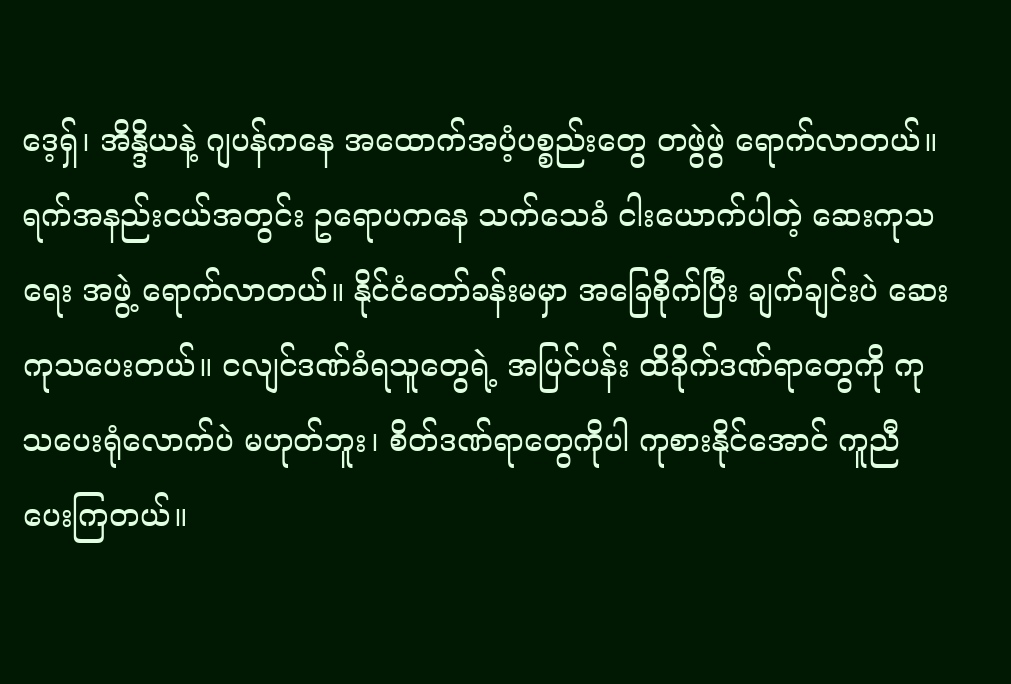ဒေ့ရှ်၊ အိန္ဒိယနဲ့ ဂျပန်ကနေ အထောက်အပံ့ပစ္စည်းတွေ တဖွဲဖွဲ ရောက်လာတယ်။ ရက်အနည်းငယ်အတွင်း ဥရောပကနေ သက်သေခံ ငါးယောက်ပါတဲ့ ဆေးကုသရေး အဖွဲ့ ရောက်လာတယ်။ နိုင်ငံတော်ခန်းမမှာ အခြေစိုက်ပြီး ချက်ချင်းပဲ ဆေးကုသပေးတယ်။ ငလျင်ဒဏ်ခံရသူတွေရဲ့ အပြင်ပန်း ထိခိုက်ဒဏ်ရာတွေကို ကုသပေးရုံလောက်ပဲ မဟုတ်ဘူး၊ စိတ်ဒဏ်ရာတွေကိုပါ ကုစားနိုင်အောင် ကူညီ ပေးကြတယ်။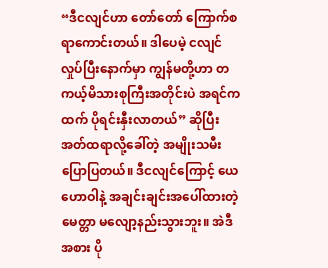“ဒီငလျင်ဟာ တော်တော် ကြောက်စရာကောင်းတယ်။ ဒါပေမဲ့ ငလျင်လှုပ်ပြီးနောက်မှာ ကျွန်မတို့ဟာ တကယ့်မိသားစုကြီးအတိုင်းပဲ အရင်ကထက် ပိုရင်းနှီးလာတယ်” ဆိုပြီး အတ်ထရာလို့ခေါ်တဲ့ အမျိုးသမီး ပြောပြတယ်။ ဒီငလျင်ကြောင့် ယေဟောဝါနဲ့ အချင်းချင်းအပေါ်ထားတဲ့ မေတ္တာ မလျော့နည်းသွားဘူး။ အဲဒီအစား ပို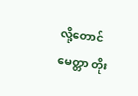လို့တောင် မေတ္တာ တိုး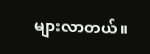များလာတယ်။